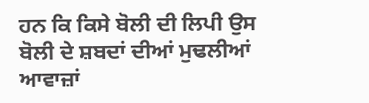ਹਨ ਕਿ ਕਿਸੇ ਬੋਲੀ ਦੀ ਲਿਪੀ ਉਸ ਬੋਲੀ ਦੇ ਸ਼ਬਦਾਂ ਦੀਆਂ ਮੁਢਲੀਆਂ ਆਵਾਜ਼ਾਂ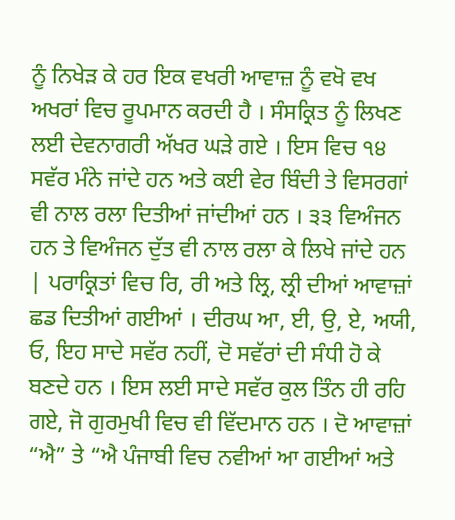ਨੂੰ ਨਿਖੇੜ ਕੇ ਹਰ ਇਕ ਵਖਰੀ ਆਵਾਜ਼ ਨੂੰ ਵਖੋ ਵਖ ਅਖਰਾਂ ਵਿਚ ਰੂਪਮਾਨ ਕਰਦੀ ਹੈ । ਸੰਸਕ੍ਰਿਤ ਨੂੰ ਲਿਖਣ ਲਈ ਦੇਵਨਾਗਰੀ ਅੱਖਰ ਘੜੇ ਗਏ । ਇਸ ਵਿਚ ੧੪ ਸਵੱਰ ਮੰਨੇ ਜਾਂਦੇ ਹਨ ਅਤੇ ਕਈ ਵੇਰ ਬਿੰਦੀ ਤੇ ਵਿਸਰਗਾਂ ਵੀ ਨਾਲ ਰਲਾ ਦਿਤੀਆਂ ਜਾਂਦੀਆਂ ਹਨ । ੩੩ ਵਿਅੰਜਨ ਹਨ ਤੇ ਵਿਅੰਜਨ ਦੁੱਤ ਵੀ ਨਾਲ ਰਲਾ ਕੇ ਲਿਖੇ ਜਾਂਦੇ ਹਨ | ਪਰਾਕ੍ਰਿਤਾਂ ਵਿਚ ਰਿ, ਰੀ ਅਤੇ ਲ੍ਰਿ, ਲ੍ਰੀ ਦੀਆਂ ਆਵਾਜ਼ਾਂ ਛਡ ਦਿਤੀਆਂ ਗਈਆਂ । ਦੀਰਘ ਆ, ਈ, ਉ, ਏ, ਅਯੀ, ਓ, ਇਹ ਸਾਦੇ ਸਵੱਰ ਨਹੀਂ, ਦੋ ਸਵੱਰਾਂ ਦੀ ਸੰਧੀ ਹੋ ਕੇ ਬਣਦੇ ਹਨ । ਇਸ ਲਈ ਸਾਦੇ ਸਵੱਰ ਕੁਲ ਤਿੰਨ ਹੀ ਰਹਿ ਗਏ, ਜੋ ਗੁਰਮੁਖੀ ਵਿਚ ਵੀ ਵਿੱਦਮਾਨ ਹਨ । ਦੋ ਆਵਾਜ਼ਾਂ “ਐ” ਤੇ “ਐ ਪੰਜਾਬੀ ਵਿਚ ਨਵੀਆਂ ਆ ਗਈਆਂ ਅਤੇ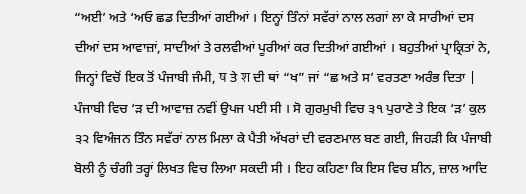“ਅਈ’ ਅਤੇ ‘ਅਓ ਛਡ ਦਿਤੀਆਂ ਗਈਆਂ । ਇਨ੍ਹਾਂ ਤਿੰਨਾਂ ਸਵੱਰਾਂ ਨਾਲ ਲਗਾਂ ਲਾ ਕੇ ਸਾਰੀਆਂ ਦਸ ਦੀਆਂ ਦਸ ਆਵਾਜ਼ਾਂ, ਸਾਦੀਆਂ ਤੇ ਰਲਵੀਆਂ ਪੂਰੀਆਂ ਕਰ ਦਿਤੀਆਂ ਗਈਆਂ । ਬਹੁਤੀਆਂ ਪ੍ਰਾਕ੍ਰਿਤਾਂ ਨੇ, ਜਿਨ੍ਹਾਂ ਵਿਚੋਂ ਇਕ ਤੋਂ ਪੰਜਾਬੀ ਜੰਮੀ, ष ਤੇ श ਦੀ ਥਾਂ “ਖ” ਜਾਂ “ਛ ਅਤੇ ਸ’ ਵਰਤਣਾ ਅਰੰਭ ਦਿਤਾ | ਪੰਜਾਬੀ ਵਿਚ ‘ੜ ਦੀ ਆਵਾਜ਼ ਨਵੀਂ ਉਪਜ ਪਈ ਸੀ । ਸੋ ਗੁਰਮੁਖੀ ਵਿਚ ੩੧ ਪੁਰਾਣੇ ਤੇ ਇਕ ‘ੜ’ ਕੁਲ ੩੨ ਵਿਅੰਜਨ ਤਿੰਨ ਸਵੱਰਾਂ ਨਾਲ ਮਿਲਾ ਕੇ ਪੈਤੀ ਅੱਖਰਾਂ ਦੀ ਵਰਣਮਾਲ ਬਣ ਗਈ, ਜਿਹੜੀ ਕਿ ਪੰਜਾਬੀ ਬੋਲੀ ਨੂੰ ਚੰਗੀ ਤਰ੍ਹਾਂ ਲਿਖਤ ਵਿਚ ਲਿਆ ਸਕਦੀ ਸੀ । ਇਹ ਕਹਿਣਾ ਕਿ ਇਸ ਵਿਚ ਸ਼ੀਨ, ਜ਼ਾਲ ਆਦਿ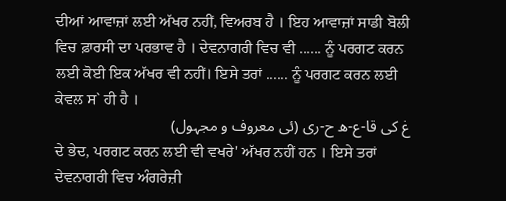ਦੀਆਂ ਆਵਾਜ਼ਾਂ ਲਈ ਅੱਖਰ ਨਹੀਂ, ਵਿਅਰਬ ਹੈ । ਇਹ ਆਵਾਜ਼ਾਂ ਸਾਡੀ ਬੋਲੀ ਵਿਚ ਫ਼ਾਰਸੀ ਦਾ ਪਰਭਾਵ ਹੈ । ਦੇਵਨਾਗਰੀ ਵਿਚ ਵੀ ...... ਨੂੰ ਪਰਗਟ ਕਰਨ ਲਈ ਕੋਈ ਇਕ ਅੱਖਰ ਵੀ ਨਹੀਂ। ਇਸੇ ਤਰਾਂ ...... ਨੂੰ ਪਰਗਟ ਕਰਨ ਲਈ ਕੇਵਲ ਸ` ਹੀ ਹੈ ।
غ کی قا-ع-ه ح-ری (ئی معروف و مجہول)
ਦੇ ਭੇਦ, ਪਰਗਟ ਕਰਨ ਲਈ ਵੀ ਵਖਰੇ' ਅੱਖਰ ਨਹੀਂ ਹਨ । ਇਸੇ ਤਰਾਂ ਦੇਵਨਾਗਰੀ ਵਿਚ ਅੰਗਰੇਜ਼ੀ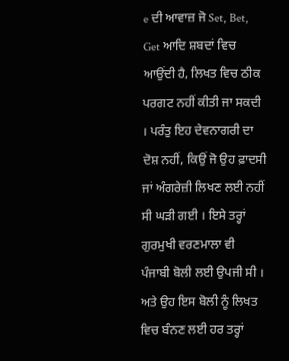e ਦੀ ਆਵਾਜ਼ ਜੋ Set, Bet, Get ਆਦਿ ਸ਼ਬਦਾਂ ਵਿਚ ਆਉਂਦੀ ਹੈ, ਲਿਖਤ ਵਿਚ ਠੀਕ ਪਰਗਟ ਨਹੀਂ ਕੀਤੀ ਜਾ ਸਕਦੀ । ਪਰੰਤੁ ਇਹ ਦੇਵਨਾਗਰੀ ਦਾ ਦੋਸ਼ ਨਹੀਂ, ਕਿਉਂ ਜੋ ਉਹ ਫ਼ਾਦਸੀ ਜਾਂ ਅੰਗਰੇਜ਼ੀ ਲਿਖਣ ਲਈ ਨਹੀਂ ਸੀ ਘੜੀ ਗਈ । ਇਸੇ ਤਰ੍ਹਾਂ ਗੁਰਮੁਖੀ ਵਰਣਮਾਲਾ ਵੀ ਪੰਜਾਬੀ ਬੋਲੀ ਲਈ ਉਪਜੀ ਸੀ । ਅਤੇ ਉਹ ਇਸ ਬੋਲੀ ਨੂੰ ਲਿਖਤ ਵਿਚ ਬੰਨਣ ਲਈ ਹਰ ਤਰ੍ਹਾਂ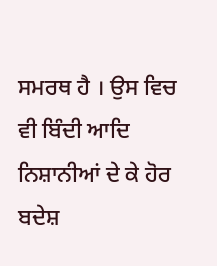ਸਮਰਥ ਹੈ । ਉਸ ਵਿਚ ਵੀ ਬਿੰਦੀ ਆਦਿ ਨਿਸ਼ਾਨੀਆਂ ਦੇ ਕੇ ਹੋਰ ਬਦੇਸ਼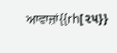ਆਵਾਜ਼ਾਂ{{rh[૨૫}}